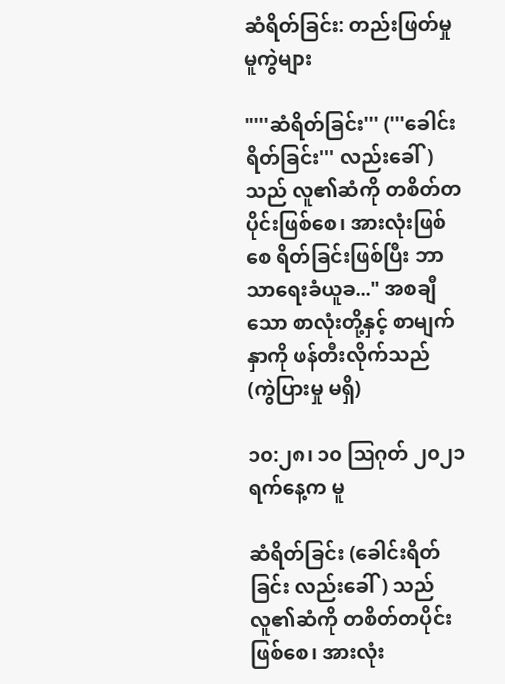ဆံရိတ်ခြင်း: တည်းဖြတ်မှု မူကွဲများ

"'''ဆံရိတ်ခြင်း''' ('''ခေါင်းရိတ်ခြင်း''' လည်းခေါ်) သည် လူ၏ဆံကို တစိတ်တပိုင်းဖြစ်စေ၊ အားလုံးဖြစ်စေ ရိတ်ခြင်းဖြစ်ပြီး ဘာသာရေးခံယူခ..." အစချီသော စာလုံးတို့နှင့် စာမျက်နှာကို ဖန်တီးလိုက်သည်
(ကွဲပြားမှု မရှိ)

၁၀:၂၈၊ ၁၀ ဩဂုတ် ၂၀၂၁ ရက်နေ့က မူ

ဆံရိတ်ခြင်း (ခေါင်းရိတ်ခြင်း လည်းခေါ်) သည် လူ၏ဆံကို တစိတ်တပိုင်းဖြစ်စေ၊ အားလုံး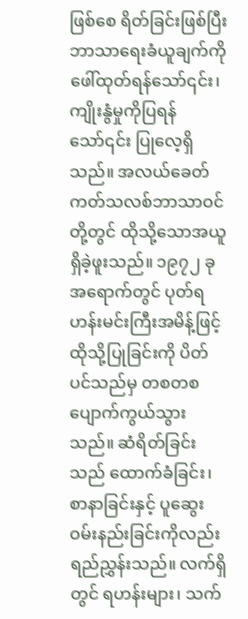ဖြစ်စေ ရိတ်ခြင်းဖြစ်ပြီး ဘာသာရေးခံယူချက်ကို ဖေါ်ထုတ်ရန်သော်၎င်း၊ ကျိုးနွံမှုကိုပြရန်သော်၎င်း ပြုလေ့ရှိသည်။ အလယ်ခေတ် ကတ်သလစ်ဘာသာဝင်တို့တွင် ထိုသို့သောအယူ ရှိခဲ့ဖူးသည်။ ၁၉၇၂ ခုအရောက်တွင် ပုတ်ရဟန်းမင်းကြီးအမိန့်ဖြင့် ထိုသို့ပြုခြင်းကို ပိတ်ပင်သည်မှ တစတစ ပျောက်ကွယ်သွားသည်။ ဆံရိတ်ခြင်းသည် ထောက်ခံခြင်း၊ စာနာခြင်းနှင့် ပူဆွေးဝမ်းနည်းခြင်းကိုလည်း ရည်ညွှန်းသည်။ လက်ရှိတွင် ရဟန်းများ၊ သက်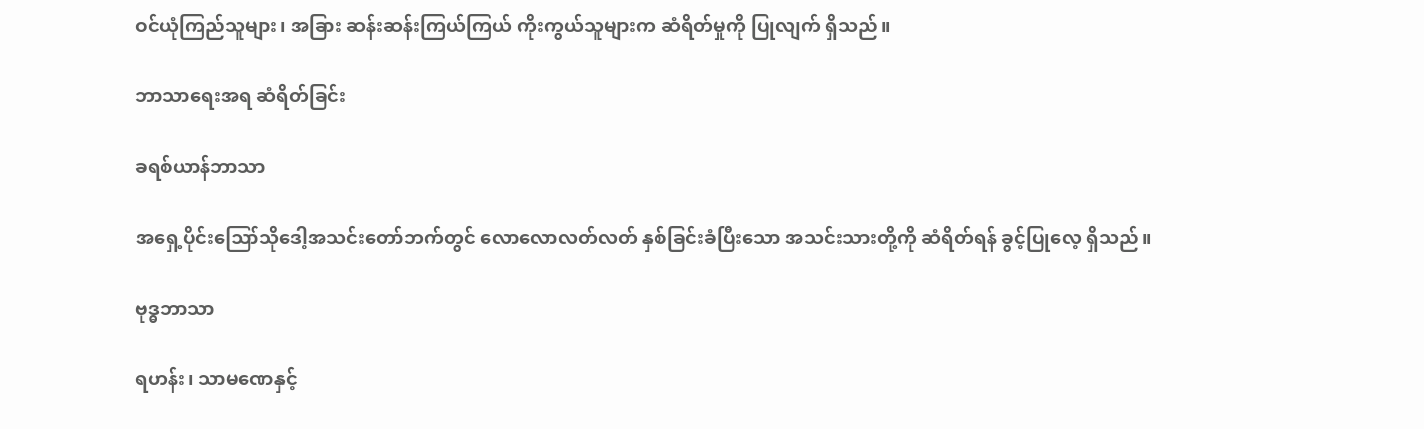ဝင်ယုံကြည်သူများ၊ အခြား ဆန်းဆန်းကြယ်ကြယ် ကိုးကွယ်သူများက ဆံရိတ်မှုကို ပြုလျက် ရှိသည်။

ဘာသာရေးအရ ဆံရိတ်ခြင်း

ခရစ်ယာန်ဘာသာ

အရှေ့ပိုင်းဪသိုဒေါ့အသင်းတော်ဘက်တွင် လောလောလတ်လတ် နှစ်ခြင်းခံပြီးသော အသင်းသားတို့ကို ဆံရိတ်ရန် ခွင့်ပြုလေ့ ရှိသည်။

ဗုဒ္ဓဘာသာ

ရဟန်း၊ သာမဏေနှင့်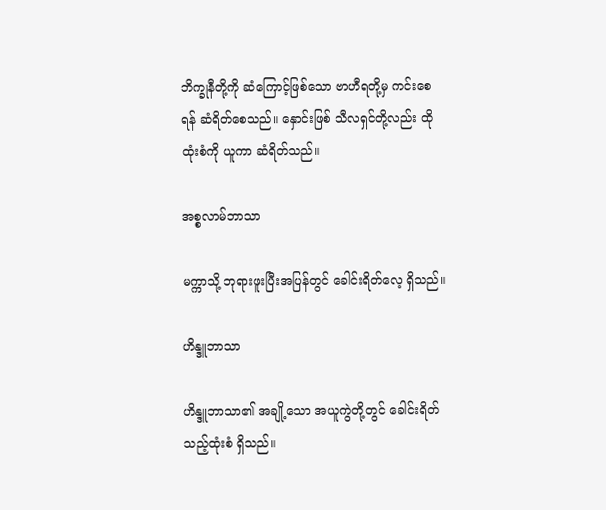ဘိက္ခုနီတို့ကို ဆံကြောင့်ဖြစ်သော ဗာဟီရတို့မှ ကင်းစေရန် ဆံရိတ်စေသည်။ နှောင်းဖြစ် သီလရှင်တို့လည်း ထိုထုံးစံကို ယူကာ ဆံရိတ်သည်။

အစ္စလာမ်ဘာသာ

မက္ကာသို့ ဘုရားဖူးပြီးအပြန်တွင် ခေါင်းရိတ်လေ့ ရှိသည်။

ဟိန္ဒူဘာသာ

ဟိန္ဒူဘာသာ၏ အချို့သော အယူကွဲတို့တွင် ခေါင်းရိတ်သည့်ထုံးစံ ရှိသည်။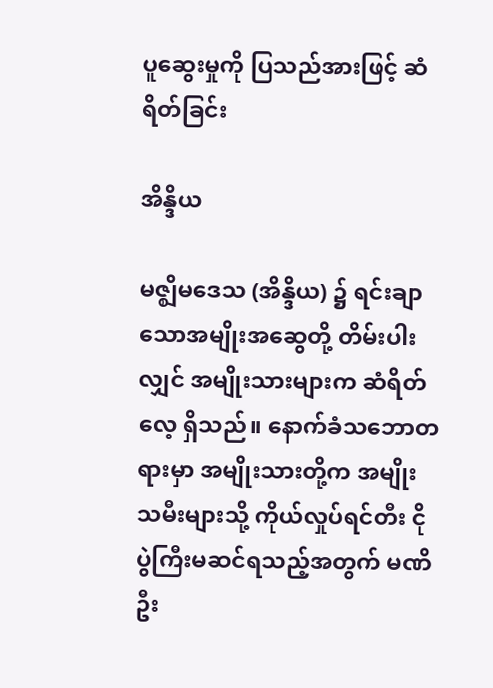ပူဆွေးမှုကို ပြသည်အားဖြင့် ဆံရိတ်ခြင်း

အိန္ဒိယ

မဇ္ဈိမဒေသ (အိန္ဒိယ) ၌ ရင်းချာသောအမျိုးအဆွေတို့ တိမ်းပါးလျှင် အမျိုးသားများက ဆံရိတ်လေ့ ရှိသည်။ နောက်ခံသဘောတရားမှာ အမျိုးသားတို့က အမျိုးသမီးများသို့ ကိုယ်လှုပ်ရင်တီး ငိုပွဲကြီးမဆင်ရသည့်အတွက် မဏိဦး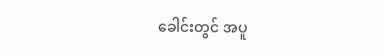ခေါင်းတွင် အပူ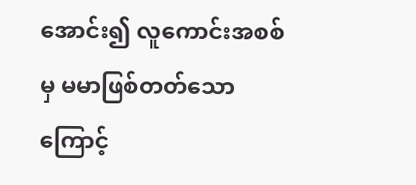အောင်း၍ လူကောင်းအစစ်မှ မမာဖြစ်တတ်သောကြောင့်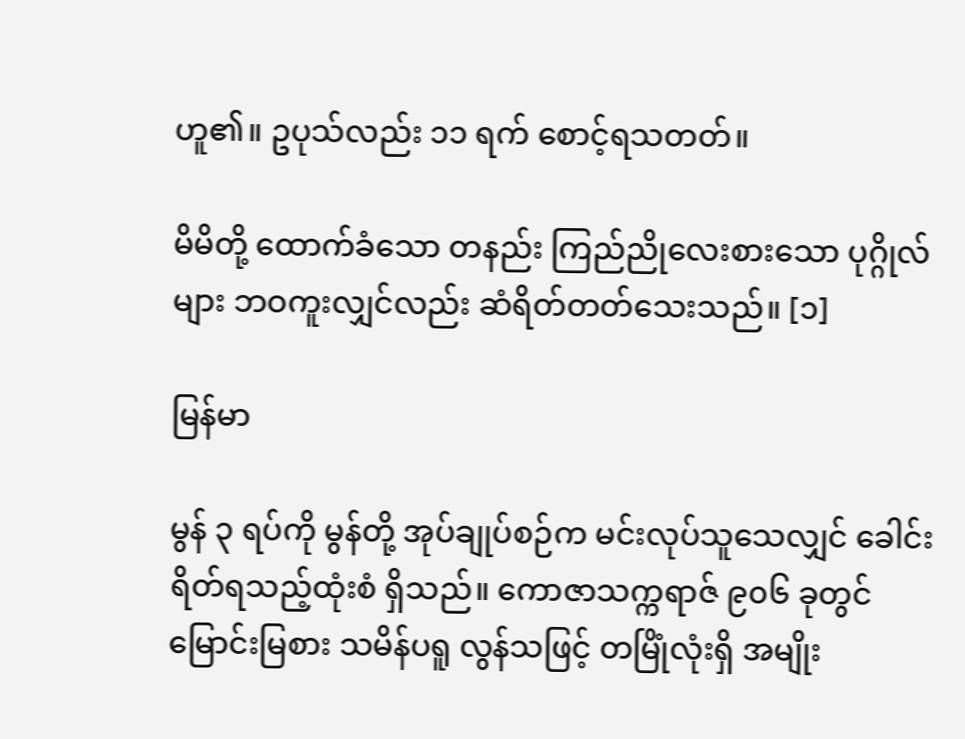ဟူ၏။ ဥပုသ်လည်း ၁၁ ရက် စောင့်ရသတတ်။

မိမိတို့ ထောက်ခံသော တနည်း ကြည်ညိုလေးစားသော ပုဂ္ဂိုလ်များ ဘဝကူးလျှင်လည်း ဆံရိတ်တတ်သေးသည်။ [၁]

မြန်မာ

မွန် ၃ ရပ်ကို မွန်တို့ အုပ်ချုပ်စဉ်က မင်းလုပ်သူသေလျှင် ခေါင်းရိတ်ရသည့်ထုံးစံ ရှိသည်။ ကောဇာသက္ကရာဇ် ၉၀၆ ခုတွင် မြောင်းမြစား သမိန်ပရူ လွန်သဖြင့် တမြိုံလုံးရှိ အမျိုး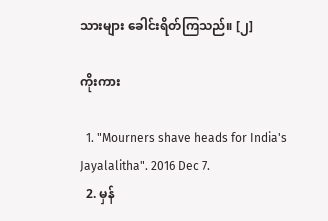သားများ ခေါင်းရိတ်ကြသည်။ [၂]

ကိုးကား

  1. "Mourners shave heads for India's Jayalalitha". 2016 Dec 7.
  2. မှန်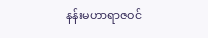နန်းမဟာရာဇဝင်